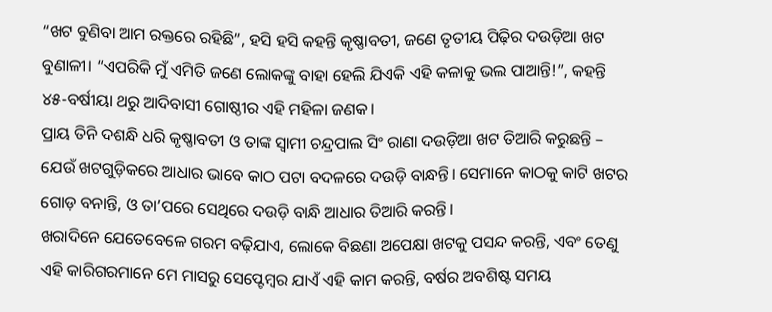“ଖଟ ବୁଣିବା ଆମ ରକ୍ତରେ ରହିଛି”, ହସି ହସି କହନ୍ତି କୃଷ୍ଣାବତୀ, ଜଣେ ତୃତୀୟ ପିଢ଼ିର ଦଉଡ଼ିଆ ଖଟ ବୁଣାଳୀ। “ଏପରିକି ମୁଁ ଏମିତି ଜଣେ ଲୋକଙ୍କୁ ବାହା ହେଲି ଯିଏକି ଏହି କଳାକୁ ଭଲ ପାଆନ୍ତି!”, କହନ୍ତି ୪୫-ବର୍ଷୀୟା ଥରୁ ଆଦିବାସୀ ଗୋଷ୍ଠୀର ଏହି ମହିଳା ଜଣକ।
ପ୍ରାୟ ତିନି ଦଶନ୍ଧି ଧରି କୃଷ୍ଣାବତୀ ଓ ତାଙ୍କ ସ୍ୱାମୀ ଚନ୍ଦ୍ରପାଲ ସିଂ ରାଣା ଦଉଡ଼ିଆ ଖଟ ତିଆରି କରୁଛନ୍ତି – ଯେଉଁ ଖଟଗୁଡ଼ିକରେ ଆଧାର ଭାବେ କାଠ ପଟା ବଦଳରେ ଦଉଡ଼ି ବାନ୍ଧନ୍ତି। ସେମାନେ କାଠକୁ କାଟି ଖଟର ଗୋଡ଼ ବନାନ୍ତି, ଓ ତା’ପରେ ସେଥିରେ ଦଉଡ଼ି ବାନ୍ଧି ଆଧାର ତିଆରି କରନ୍ତି।
ଖରାଦିନେ ଯେତେବେଳେ ଗରମ ବଢ଼ିଯାଏ, ଲୋକେ ବିଛଣା ଅପେକ୍ଷା ଖଟକୁ ପସନ୍ଦ କରନ୍ତି, ଏବଂ ତେଣୁ ଏହି କାରିଗରମାନେ ମେ ମାସରୁ ସେପ୍ଟେମ୍ବର ଯାଏଁ ଏହି କାମ କରନ୍ତି, ବର୍ଷର ଅବଶିଷ୍ଟ ସମୟ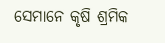ସେମାନେ କୃଷି ଶ୍ରମିକ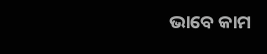ଭାବେ କାମ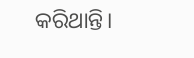କରିଥାନ୍ତି।